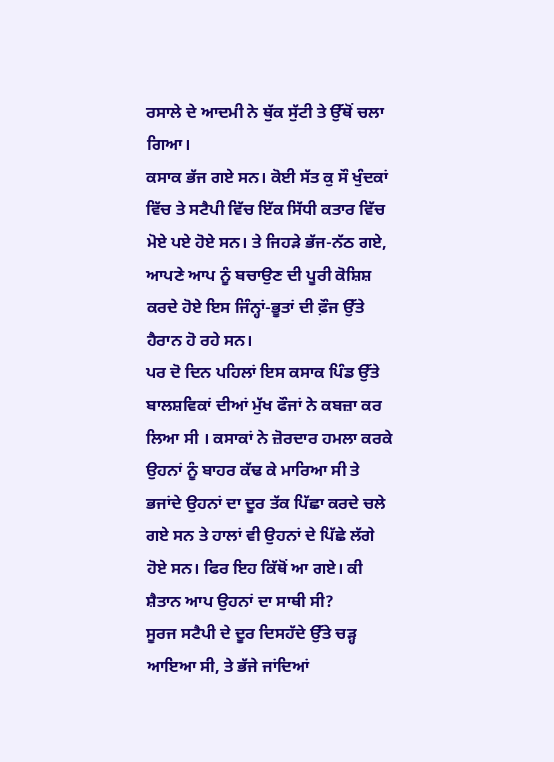ਰਸਾਲੇ ਦੇ ਆਦਮੀ ਨੇ ਥੁੱਕ ਸੁੱਟੀ ਤੇ ਉੱਥੋਂ ਚਲਾ ਗਿਆ।
ਕਸਾਕ ਭੱਜ ਗਏ ਸਨ। ਕੋਈ ਸੱਤ ਕੁ ਸੌ ਖੁੰਦਕਾਂ ਵਿੱਚ ਤੇ ਸਟੈਪੀ ਵਿੱਚ ਇੱਕ ਸਿੱਧੀ ਕਤਾਰ ਵਿੱਚ ਮੋਏ ਪਏ ਹੋਏ ਸਨ। ਤੇ ਜਿਹੜੇ ਭੱਜ-ਨੱਠ ਗਏ, ਆਪਣੇ ਆਪ ਨੂੰ ਬਚਾਉਣ ਦੀ ਪੂਰੀ ਕੋਸ਼ਿਸ਼ ਕਰਦੇ ਹੋਏ ਇਸ ਜਿੰਨ੍ਹਾਂ-ਭੂਤਾਂ ਦੀ ਫ਼ੌਜ ਉੱਤੇ ਹੈਰਾਨ ਹੋ ਰਹੇ ਸਨ।
ਪਰ ਦੋ ਦਿਨ ਪਹਿਲਾਂ ਇਸ ਕਸਾਕ ਪਿੰਡ ਉੱਤੇ ਬਾਲਸ਼ਵਿਕਾਂ ਦੀਆਂ ਮੁੱਖ ਫੌਜਾਂ ਨੇ ਕਬਜ਼ਾ ਕਰ ਲਿਆ ਸੀ । ਕਸਾਕਾਂ ਨੇ ਜ਼ੋਰਦਾਰ ਹਮਲਾ ਕਰਕੇ ਉਹਨਾਂ ਨੂੰ ਬਾਹਰ ਕੱਢ ਕੇ ਮਾਰਿਆ ਸੀ ਤੇ ਭਜਾਂਦੇ ਉਹਨਾਂ ਦਾ ਦੂਰ ਤੱਕ ਪਿੱਛਾ ਕਰਦੇ ਚਲੇ ਗਏ ਸਨ ਤੇ ਹਾਲਾਂ ਵੀ ਉਹਨਾਂ ਦੇ ਪਿੱਛੇ ਲੱਗੇ ਹੋਏ ਸਨ। ਫਿਰ ਇਹ ਕਿੱਥੋਂ ਆ ਗਏ। ਕੀ ਸ਼ੈਤਾਨ ਆਪ ਉਹਨਾਂ ਦਾ ਸਾਥੀ ਸੀ?
ਸੂਰਜ ਸਟੈਪੀ ਦੇ ਦੂਰ ਦਿਸਹੱਦੇ ਉੱਤੇ ਚੜ੍ਹ ਆਇਆ ਸੀ, ਤੇ ਭੱਜੇ ਜਾਂਦਿਆਂ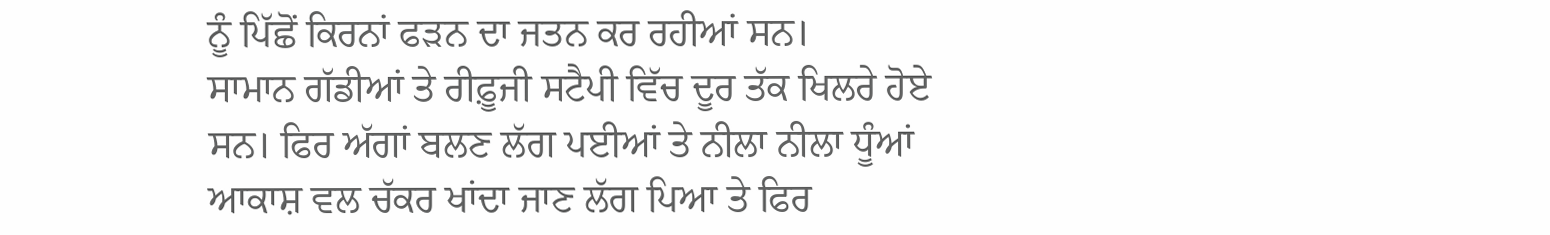ਨੂੰ ਪਿੱਛੋਂ ਕਿਰਨਾਂ ਫੜਨ ਦਾ ਜਤਨ ਕਰ ਰਹੀਆਂ ਸਨ।
ਸਾਮਾਨ ਗੱਡੀਆਂ ਤੇ ਰੀਫ਼ੂਜੀ ਸਟੈਪੀ ਵਿੱਚ ਦੂਰ ਤੱਕ ਖਿਲਰੇ ਹੋਏ ਸਨ। ਫਿਰ ਅੱਗਾਂ ਬਲਣ ਲੱਗ ਪਈਆਂ ਤੇ ਨੀਲਾ ਨੀਲਾ ਧੂੰਆਂ ਆਕਾਸ਼ ਵਲ ਚੱਕਰ ਖਾਂਦਾ ਜਾਣ ਲੱਗ ਪਿਆ ਤੇ ਫਿਰ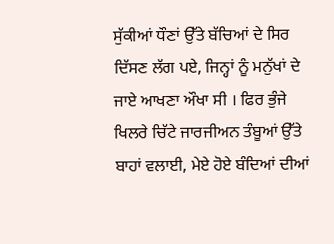ਸੁੱਕੀਆਂ ਧੌਣਾਂ ਉੱਤੇ ਬੱਚਿਆਂ ਦੇ ਸਿਰ ਦਿੱਸਣ ਲੱਗ ਪਏ, ਜਿਨ੍ਹਾਂ ਨੂੰ ਮਨੁੱਖਾਂ ਦੇ ਜਾਏ ਆਖਣਾ ਔਖਾ ਸੀ । ਫਿਰ ਭੁੰਜੇ ਖਿਲਰੇ ਚਿੱਟੇ ਜਾਰਜੀਅਨ ਤੰਬੂਆਂ ਉੱਤੇ ਬਾਹਾਂ ਵਲਾਈ, ਮੇਏ ਹੋਏ ਬੰਦਿਆਂ ਦੀਆਂ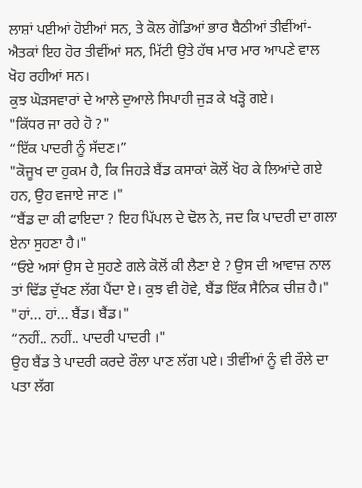ਲਾਸ਼ਾਂ ਪਈਆਂ ਹੋਈਆਂ ਸਨ, ਤੇ ਕੋਲ ਗੋਡਿਆਂ ਭਾਰ ਬੈਠੀਆਂ ਤੀਵੀਂਆਂ-ਐਤਕਾਂ ਇਹ ਹੋਰ ਤੀਵੀਂਆਂ ਸਨ, ਮਿੱਟੀ ਉਤੇ ਹੱਥ ਮਾਰ ਮਾਰ ਆਪਣੇ ਵਾਲ ਖੋਹ ਰਹੀਆਂ ਸਨ।
ਕੁਝ ਘੋੜਸਵਾਰਾਂ ਦੇ ਆਲੇ ਦੁਆਲੇ ਸਿਪਾਹੀ ਜੁੜ ਕੇ ਖੜ੍ਹੋ ਗਏ।
"ਕਿੱਧਰ ਜਾ ਰਹੇ ਹੋ ?"
“ਇੱਕ ਪਾਦਰੀ ਨੂੰ ਸੱਦਣ।”
"ਕੋਜੂਖ ਦਾ ਹੁਕਮ ਹੈ, ਕਿ ਜਿਹੜੇ ਬੈਂਡ ਕਸਾਕਾਂ ਕੋਲੋਂ ਖੋਹ ਕੇ ਲਿਆਂਦੇ ਗਏ ਹਨ, ਉਹ ਵਜਾਏ ਜਾਣ ।"
“ਬੈਂਡ ਦਾ ਕੀ ਫਾਇਦਾ ? ਇਹ ਪਿੱਪਲ ਦੇ ਢੋਲ ਨੇ, ਜਦ ਕਿ ਪਾਦਰੀ ਦਾ ਗਲਾ ਏਨਾ ਸੁਹਣਾ ਹੈ।"
“ਓਏ ਅਸਾਂ ਉਸ ਦੇ ਸੁਹਣੇ ਗਲੇ ਕੋਲੋਂ ਕੀ ਲੈਣਾ ਏ ? ਉਸ ਦੀ ਆਵਾਜ਼ ਨਾਲ ਤਾਂ ਢਿੱਡ ਦੁੱਖਣ ਲੱਗ ਪੈਂਦਾ ਏ। ਕੁਝ ਵੀ ਹੋਵੇ, ਬੈਂਡ ਇੱਕ ਸੈਨਿਕ ਚੀਜ਼ ਹੈ।"
"ਹਾਂ... ਹਾਂ... ਬੈਂਡ। ਬੈਂਡ।"
“ਨਹੀਂ.. ਨਹੀਂ.. ਪਾਦਰੀ ਪਾਦਰੀ ।"
ਉਹ ਬੈਂਡ ਤੇ ਪਾਦਰੀ ਕਰਦੇ ਰੌਲਾ ਪਾਣ ਲੱਗ ਪਏ। ਤੀਵੀਂਆਂ ਨੂੰ ਵੀ ਰੌਲੇ ਦਾ ਪਤਾ ਲੱਗ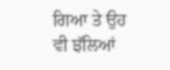ਗਿਆ ਤੇ ਉਹ ਵੀ ਝੱਲਿਆਂ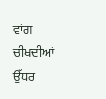ਵਾਂਗ ਚੀਖਦੀਆਂ ਉੱਧਰ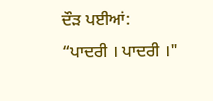ਦੌੜ ਪਈਆਂ:
“ਪਾਦਰੀ । ਪਾਦਰੀ ।"